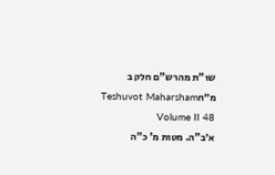שו"ת מהרש"ם חלק ב מ״חTeshuvot Maharsham Volume II 48
א׳ב"ה. מטות מ' כ"ה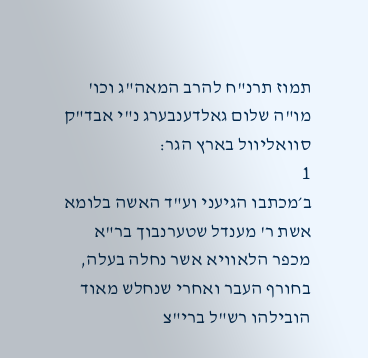תמוז תרנ"ח להרב המאה"ג וכו' מו"ה שלום גאלדענבערג נ"י אבד"ק סוואליוול בארץ הגר:
1
ב׳מכתבו הגיעני וע"ד האשה בלומא אשת ר' מענדל שטערנבוך בר"א מכפר הלאוויא אשר נחלה בעלה, בחורף העבר ואחרי שנחלש מאוד הובילהו רש"ל ברי"צ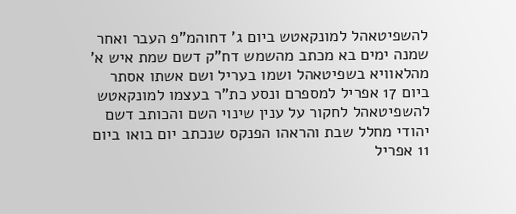להשפיטאהל למונקאטש ביום ג' דחוהמ"פ העבר ואחר שמנה ימים בא מכתב מהשמש דח"ק דשם שמת איש א' מהלאוויא בשפיטאהל ושמו בעריל ושם אשתו אסתר ביום 17 אפריל למספרם ונסע כת"ר בעצמו למונקאטש להשפיטאהל לחקור על ענין שינוי השם והכותב דשם יהודי מחלל שבת והראהו הפנקס שנכתב יום בואו ביום 11 אפריל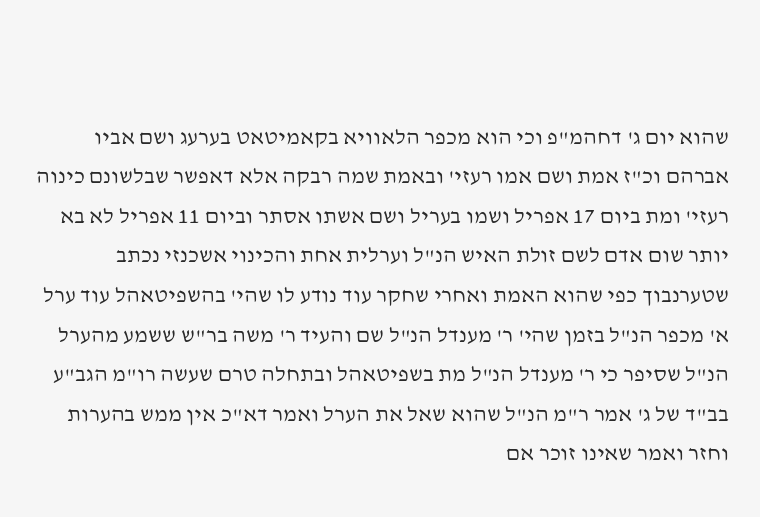שהוא יום ג' דחהמ"פ וכי הוא מכפר הלאוויא בקאמיטאט בערעג ושם אביו אברהם וכ"ז אמת ושם אמו רעזי' ובאמת שמה רבקה אלא דאפשר שבלשונם כינוה רעזי' ומת ביום 17 אפריל ושמו בעריל ושם אשתו אסתר וביום 11 אפריל לא בא יותר שום אדם לשם זולת האיש הנ"ל וערלית אחת והכינוי אשכנזי נכתב שטערנבוך כפי שהוא האמת ואחרי שחקר עוד נודע לו שהי' בהשפיטאהל עוד ערל א' מכפר הנ"ל בזמן שהי' ר' מענדל הנ"ל שם והעיד ר' משה בר"ש ששמע מהערל הנ"ל שסיפר כי ר' מענדל הנ"ל מת בשפיטאהל ובתחלה טרם שעשה רו"מ הגב"ע בב"ד של ג' אמר ר"מ הנ"ל שהוא שאל את הערל ואמר דא"כ אין ממש בהערות וחזר ואמר שאינו זוכר אם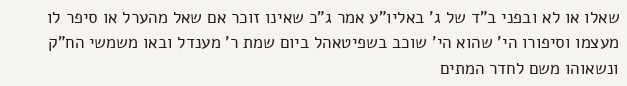שאלו או לא ובפני ב"ד של ג' באליו"ע אמר ג"כ שאינו זוכר אם שאל מהערל או סיפר לו מעצמו וסיפורו הי' שהוא הי' שוכב בשפיטאהל ביום שמת ר' מענדל ובאו משמשי הח"ק ונשאוהו משם לחדר המתים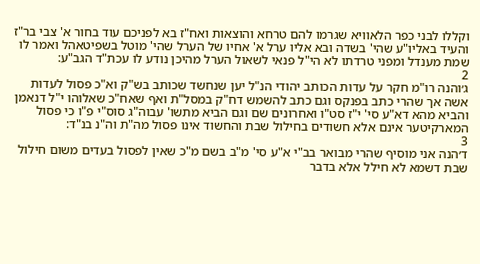וקללו לבני כפר הלאוויא שגרמו להם טרחא והוצאות ואח"ז בא לפניכם עוד בחור א' צבי בר"ז והעיד באליו"ע שהי' בשדה ובא אליו ערל א' אחיו של הערל שהי' מוטל בשפיטאהל ואמר לו שמת מענדל ומפני טרדתו לא הי"ל פנאי לשאול הערל מהיכן נודע לו עכת"ד הגב"ע:
2
ג׳והנה רו"מ חקר על עדות הכותב יהודי הנ"ל יען שנחשד שכותב בש"ק וא"כ פסול לעדות אשה אך שהרי כתב בפנקס וגם כתב להשמש דח"ק במסל"ת ואף שאח"כ שאלוהו י"ל דנאמן והביא מהא דא"ע סי' י"ז סט"ו ואחרונים שם וגם הביא מתשו' עבוה"ג סוס"י פ"ו כי פסול המארקיטער אינם אלא חשודים בחילול שבת והחשוד אינו פסול מה"ת וה"נ בנ"ד:
3
ד׳הנה אני מוסיף שהרי מבואר בב"י א"ע סי' מ"ב בשם מ"כ שאין לפסול בעדים משום חילול שבת דשמא לא חילל אלא בדבר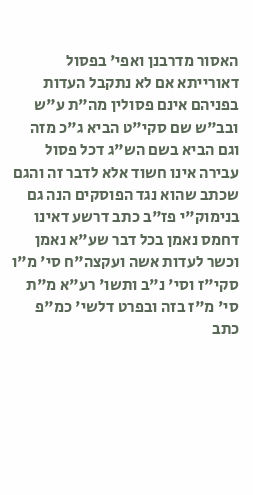האסור מדרבנן ואפי' בפסול דאורייתא אם לא נתקבל העדות בפניהם אינם פסולין מה"ת ע"ש ובב"ש שם סקי"ט הביא ג"כ מזה וגם הביא בשם הש"ג דכל פסול עבירה אינו חשוד אלא לדבר זה והגם שכתב שהוא נגד הפוסקים הנה גם בנימוק"י פז"ב כתב דרשע דאינו דחמס נאמן בכל דבר שע"א נאמן וכשר לעדות אשה ועקצה"ח סי' מ"ו סקי"ז וסי' נ"ב ותשו' רע"א מ"ת סי' מ"ז בזה ובפרט דלשי' כמ"פ כתב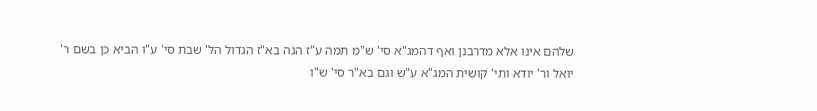שלהם אינו אלא מדרבנן ואף דהמג"א סי' ש"מ תמה ע"ז הנה בא"ז הגדול הל' שבת סי' ע"ו הביא כן בשם ר' יואל ור' יודא ותי' קושית המג"א ע"ש וגם בא"ר סי' ש"ו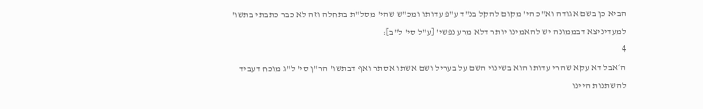הביא כן בשם אגודה וא"כ הי' מקום להקל בנ"ד ע"פ עדותו ומכ"ש שהי' מסל"ת בתחלה וזה לא כבר כתבתי בתשו' למעדיניצא דבממונה יש להאמינו יותר דלא מרע נפשי' [ע"ל סי' ל"ב]:
4
ה׳אבל דא עקא שהרי עדותו הוא בשינוי השם על בעריל ושם אשתו אסתר ואף דבתשו' הר"ן סי' ל"ג מוכח דעביד להשתנות היינו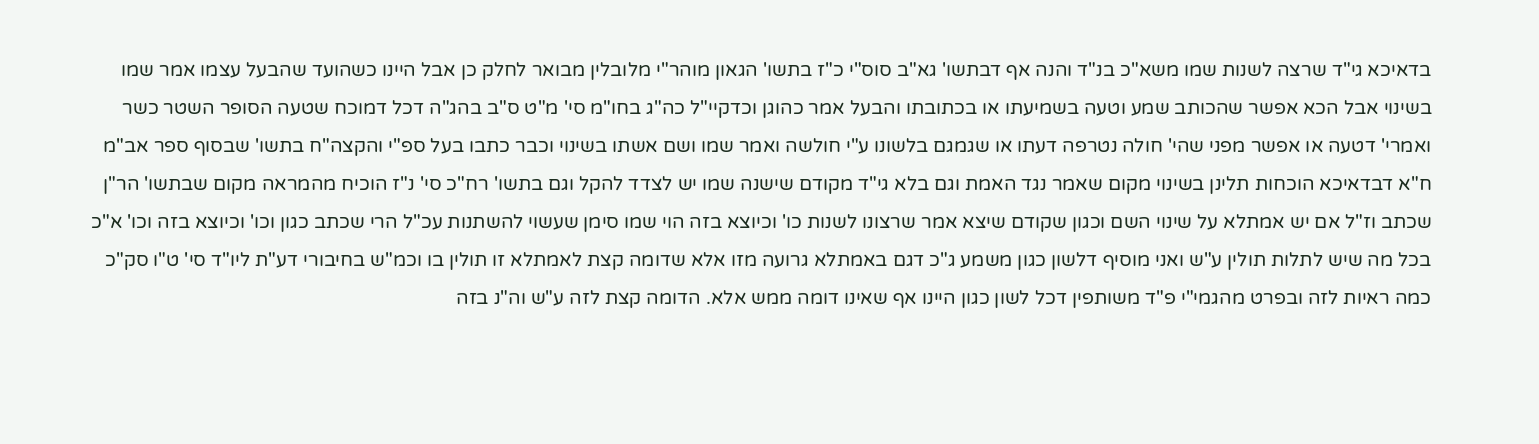בדאיכא גי"ד שרצה לשנות שמו משא"כ בנ"ד והנה אף דבתשו' גא"ב סוס"י כ"ז בתשו' הגאון מוהר"י מלובלין מבואר לחלק כן אבל היינו כשהועד שהבעל עצמו אמר שמו בשינוי אבל הכא אפשר שהכותב שמע וטעה בשמיעתו או בכתובתו והבעל אמר כהוגן וכדקיי"ל כה"ג בחו"מ סי' מ"ט ס"ב בהג"ה דכל דמוכח שטעה הסופר השטר כשר ואמרי' דטעה או אפשר מפני שהי' חולה נטרפה דעתו או שגמגם בלשונו ע"י חולשה ואמר שמו ושם אשתו בשינוי וכבר כתבו בעל ספ"י והקצה"ח בתשו' שבסוף ספר אב"מ ח"א דבדאיכא הוכחות תלינן בשינוי מקום שאמר נגד האמת וגם בלא גי"ד מקודם שישנה שמו יש לצדד להקל וגם בתשו' רח"כ סי' נ"ז הוכיח מהמראה מקום שבתשו' הר"ן שכתב וז"ל אם יש אמתלא על שינוי השם וכגון שקודם שיצא אמר שרצונו לשנות כו' וכיוצא בזה הוי שמו סימן שעשוי להשתנות עכ"ל הרי שכתב כגון וכו' וכיוצא בזה וכו' א"כ בכל מה שיש לתלות תולין ע"ש ואני מוסיף דלשון כגון משמע ג"כ דגם באמתלא גרועה מזו אלא שדומה קצת לאמתלא זו תולין בו וכמ"ש בחיבורי דע"ת ליו"ד סי' ט"ו סק"כ כמה ראיות לזה ובפרט מהגמי"י פ"ד משותפין דכל לשון כגון היינו אף שאינו דומה ממש אלא. הדומה קצת לזה ע"ש וה"נ בזה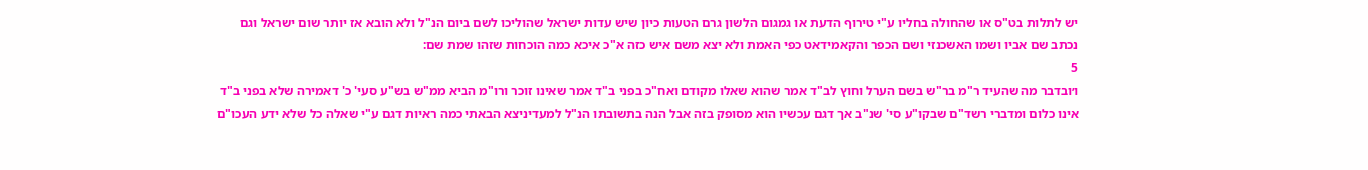יש לתלות בט"ס או שהחולה בחליו ע"י טירוף הדעת או גמגום הלשון גרם הטעות כיון שיש עדות ישראל שהוליכו לשם ביום הנ"ל ולא הובא אז יותר שום ישראל וגם נכתב שם אביו ושמו האשכנזי ושם הכפר והקאמידאט כפי האמת ולא יצא משם איש כזה א"כ איכא כמה הוכחות שזהו שמת שם:
5
ו׳ובדבר מה שהעיד ר"מ בר"ש בשם הערל וחוץ לב"ד אמר שהוא שאלו מקודם ואח"כ בפני ב"ד אמר שאינו זוכר ורו"מ הביא ממ"ש בש"ע סעי' כ' דאמירה שלא בפני ב"ד אינו כלום ומדברי רשד"ם שבקו"ע סי' שנ"ב אך דגם עכשיו הוא מסופק בזה אבל הנה בתשובתו הנ"ל למעדיניצא הבאתי כמה ראיות דגם ע"י שאלה כל שלא ידע העכו"ם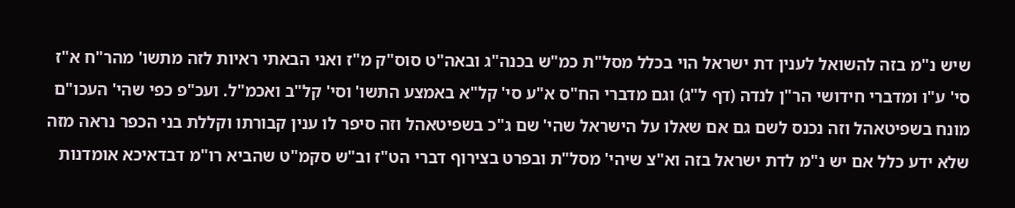שיש נ"מ בזה להשואל לענין דת ישראל הוי בכלל מסל"ת כמ"ש בכנה"ג ובאה"ט סוס"ק מ"ז ואני הבאתי ראיות לזה מתשו' מהר"ח א"ז סי' ע"ו ומדברי חידושי הר"ן לנדה (דף ל"ג) וגם מדברי הח"ס א"ע סי' קל"א באמצע התשו' וסי' קל"ב ואכמ"ל. ועכ"פ כפי שהי' העכו"ם מונח בשפיטאהל וזה נכנס לשם גם אם שאלו על הישראל שהי' שם ג"כ בשפיטאהל וזה סיפר לו ענין קבורתו וקללת בני הכפר נראה מזה שלא ידע כלל אם יש נ"מ לדת ישראל בזה וא"צ שיהי' מסל"ת ובפרט בצירוף דברי הט"ז וב"ש סקמ"ט שהביא רו"מ דבדאיכא אומדנות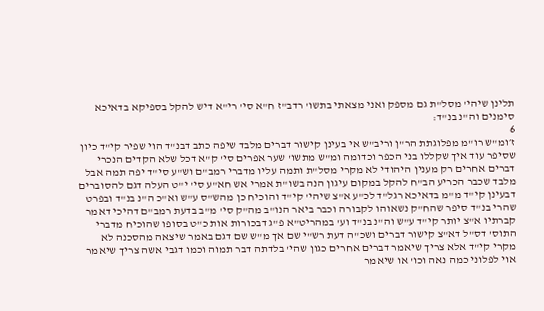תלינן שיהי' מסל"ת גם מספק ואני מצאתי בתשו' רדב"ז ח"א סי' רי"א דיש להקל בספיקא בדאיכא סימנים וה"נ בנ"ד:
6
ז׳ומ"ש רו"מ מפלוגתת הר"ן וריב"ש אי בעינן קישור דברים מלבד שיפה כתב דבנ"ד הוי שפיר קי"ד כיון שסיפר עוד איך שקללו בני הכפר וכדומה ומ"ש מתשו' שער אפרים סי' ק"א דכל שלא הקדים הנכרי דברים אחרים רק מענין היהודי לא מקרי מסל"ת ותמה עליו מדברי רמב"ם וש"ע סי"ד יפה תמה אבל מלבד שכבר הכריע הב"ח להקל במקום עיגון הנה בשו"ת אמרי אש חא"ע סי' י"ט העלה דגם להסוברים דבעינן קי"ד מ"מ בדאיכא רגל"ד לכ"ע א"צ שיהי' קי"ד והוכיח כן מהש"ס ע"ש וא"כ ה"נ בנ"ד ובפרט שהרי בנ"ד סיפר שהח"ק נשאוהו לקבורה וכבר ביאר הנו"ב מה"ק סי' מ"ב בדעת רמב"ם דהיכי דאמר קברתיו א"צ יותר קי"ד ע"ש וה"נ בנ"ד וע' במהריט"א פ"ג דבכורות אות כ"ט בסופו שהוכיח מדברי התוס' דס"ל דא"צ קישור דברים ושכ"ה דעת רש"י שם אך מ"ש שם דגם באמר שיצאה מהסכנה לא מקרי קי"ד אלא צריך שיאמר דברים אחרים כגון שהי' בלדתה דבר תמוה וכמו דגבי אשה צריך שיאמר אוי לפלוני כמה נאה וכו' או שיאמר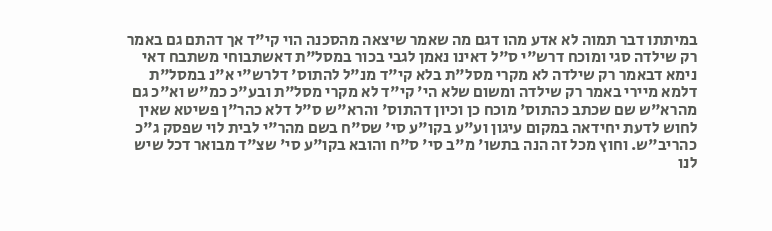במיתתו דבר תמוה לא אדע מהו דגם מה שאמר שיצאה מהסכנה הוי קי"ד אך דהתם גם באמר רק שילדה סגי ומוכח דרש"י ס"ל דאינו נאמן לגבי בכור במסל"ת דאשתבוחי משתבח דאי נימא דבאמר רק שילדה לא מקרי מסל"ת בלא קי"ד מנ"ל להתוס' דלרש"י א"נ במסל"ת דלמא מיירי באמר רק שילדה ומשום שלא הי' קי"ד לא מקרי מסל"ת ובע"כ כמ"ש וא"כ גם מהרא"ש שם שכתב כהתוס' מוכח כן וכיון דהתוס' והרא"ש ס"ל דלא כהר"ן פשיטא שאין לחוש לדעת יחידאה במקום עיגון וע"ע בקו"ע סי' שס"ח בשם מהר"י לבית לוי שפסק ג"כ כהריב"ש. וחוץ מכל זה הנה בתשו' מ"ב סי' ס"ח והובא בקו"ע סי' שצ"ד מבואר דכל שיש לנו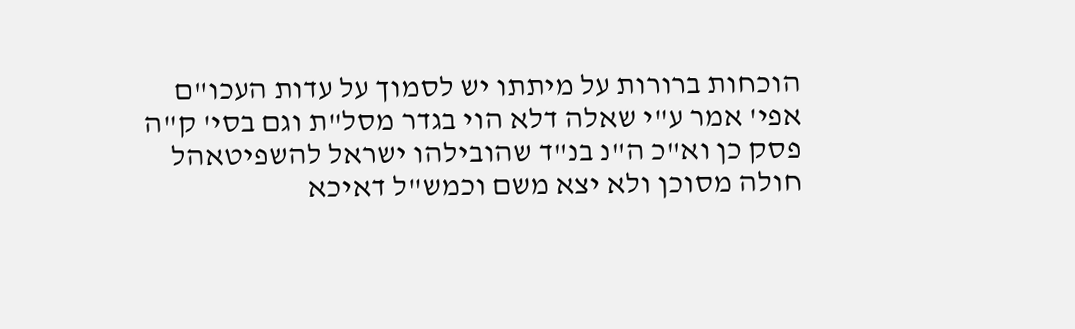הוכחות ברורות על מיתתו יש לסמוך על עדות העכו"ם אפי' אמר ע"י שאלה דלא הוי בגדר מסל"ת וגם בסי' ק"ה פסק כן וא"כ ה"נ בנ"ד שהובילהו ישראל להשפיטאהל חולה מסוכן ולא יצא משם וכמש"ל דאיכא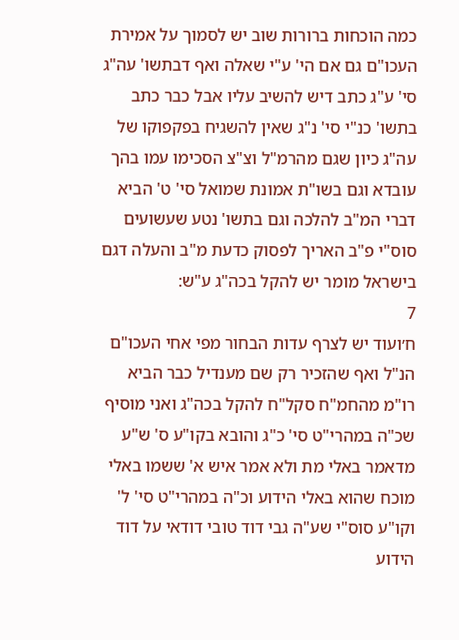כמה הוכחות ברורות שוב יש לסמוך על אמירת העכו"ם גם אם הי' ע"י שאלה ואף דבתשו' עה"ג סי' ע"ג כתב דיש להשיב עליו אבל כבר כתב בתשו' כנ"י סי' נ"ג שאין להשגיח בפקפוקו של עה"ג כיון שגם מהרמ"ל וצ"צ הסכימו עמו בהך עובדא וגם בשו"ת אמונת שמואל סי' ט' הביא דברי המ"ב להלכה וגם בתשו' נטע שעשועים סוס"י פ"ב האריך לפסוק כדעת מ"ב והעלה דגם בישראל מומר יש להקל בכה"ג ע"ש:
7
ח׳ועוד יש לצרף עדות הבחור מפי אחי העכו"ם הנ"ל ואף שהזכיר רק שם מענדיל כבר הביא רו"מ מהחמ"ח סקל"ח להקל בכה"ג ואני מוסיף שכ"ה במהרי"ט סי' כ"ג והובא בקו"ע ס' ש"ע מדאמר באלי מת ולא אמר איש א' ששמו באלי מוכח שהוא באלי הידוע וכ"ה במהרי"ט סי' ל' וקו"ע סוס"י שע"ה גבי דוד טובי דודאי על דוד הידוע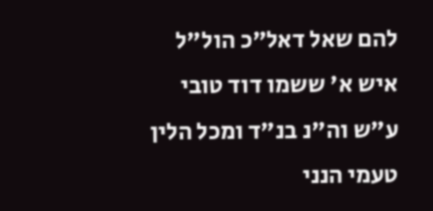להם שאל דאל"כ הול"ל איש א' ששמו דוד טובי ע"ש וה"נ בנ"ד ומכל הלין טעמי הנני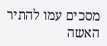מסכים עמו להתיר האשה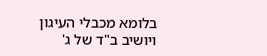בלומא מכבלי העיגון ויושיב ב"ד של ג'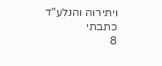ויתירוה והנלע"ד כתבתי
8